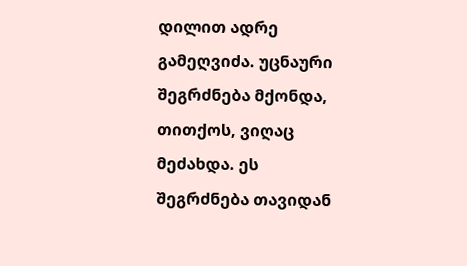დილით ადრე გამეღვიძა. უცნაური შეგრძნება მქონდა, თითქოს, ვიღაც მეძახდა. ეს შეგრძნება თავიდან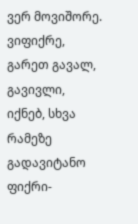ვერ მოვიშორე. ვიფიქრე, გარეთ გავალ, გავივლი, იქნებ, სხვა რამეზე გადავიტანო ფიქრი-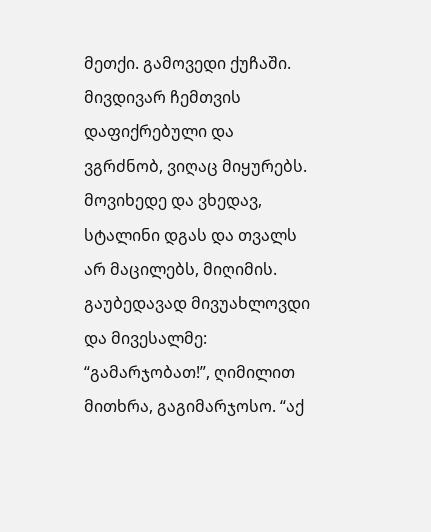მეთქი. გამოვედი ქუჩაში. მივდივარ ჩემთვის დაფიქრებული და ვგრძნობ, ვიღაც მიყურებს. მოვიხედე და ვხედავ, სტალინი დგას და თვალს არ მაცილებს, მიღიმის. გაუბედავად მივუახლოვდი და მივესალმე:
“გამარჯობათ!”, ღიმილით მითხრა, გაგიმარჯოსო. “აქ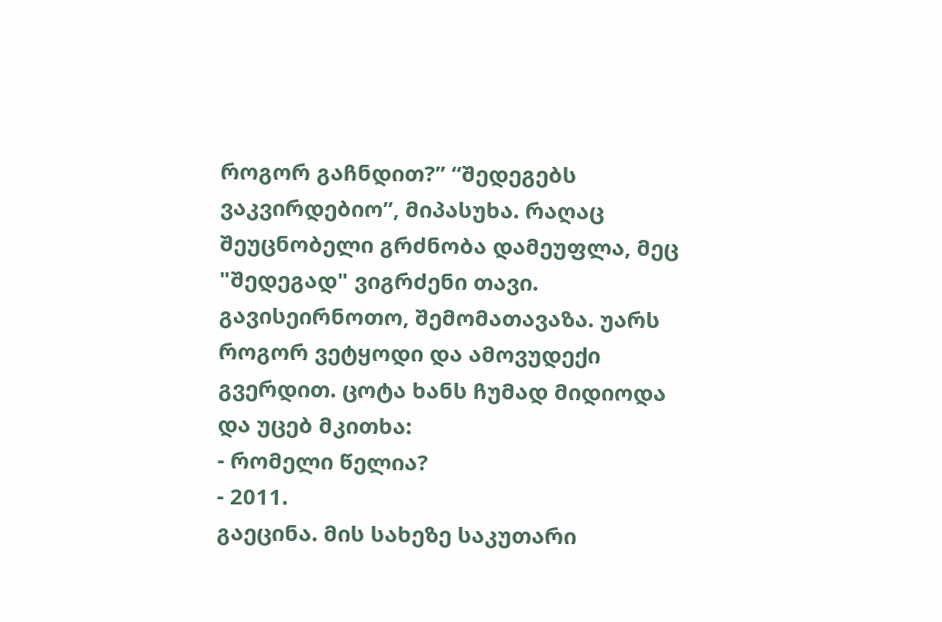როგორ გაჩნდით?” “შედეგებს ვაკვირდებიო”, მიპასუხა. რაღაც შეუცნობელი გრძნობა დამეუფლა, მეც "შედეგად" ვიგრძენი თავი.
გავისეირნოთო, შემომათავაზა. უარს როგორ ვეტყოდი და ამოვუდექი გვერდით. ცოტა ხანს ჩუმად მიდიოდა და უცებ მკითხა:
- რომელი წელია?
- 2011.
გაეცინა. მის სახეზე საკუთარი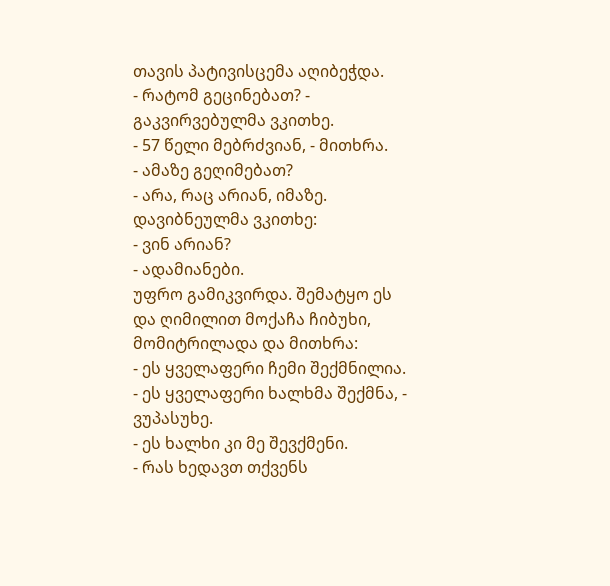თავის პატივისცემა აღიბეჭდა.
- რატომ გეცინებათ? - გაკვირვებულმა ვკითხე.
- 57 წელი მებრძვიან, - მითხრა.
- ამაზე გეღიმებათ?
- არა, რაც არიან, იმაზე.
დავიბნეულმა ვკითხე:
- ვინ არიან?
- ადამიანები.
უფრო გამიკვირდა. შემატყო ეს და ღიმილით მოქაჩა ჩიბუხი, მომიტრილადა და მითხრა:
- ეს ყველაფერი ჩემი შექმნილია.
- ეს ყველაფერი ხალხმა შექმნა, - ვუპასუხე.
- ეს ხალხი კი მე შევქმენი.
- რას ხედავთ თქვენს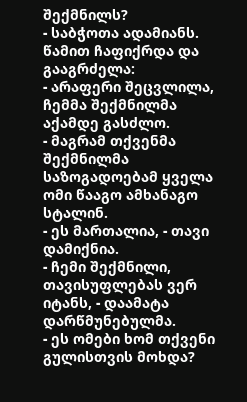შექმნილს?
- საბჭოთა ადამიანს.
წამით ჩაფიქრდა და გააგრძელა:
- არაფერი შეცვლილა, ჩემმა შექმნილმა აქამდე გასძლო.
- მაგრამ თქვენმა შექმნილმა საზოგადოებამ ყველა ომი წააგო ამხანაგო სტალინ.
- ეს მართალია, - თავი დამიქნია.
- ჩემი შექმნილი, თავისუფლებას ვერ იტანს, - დაამატა დარწმუნებულმა.
- ეს ომები ხომ თქვენი გულისთვის მოხდა?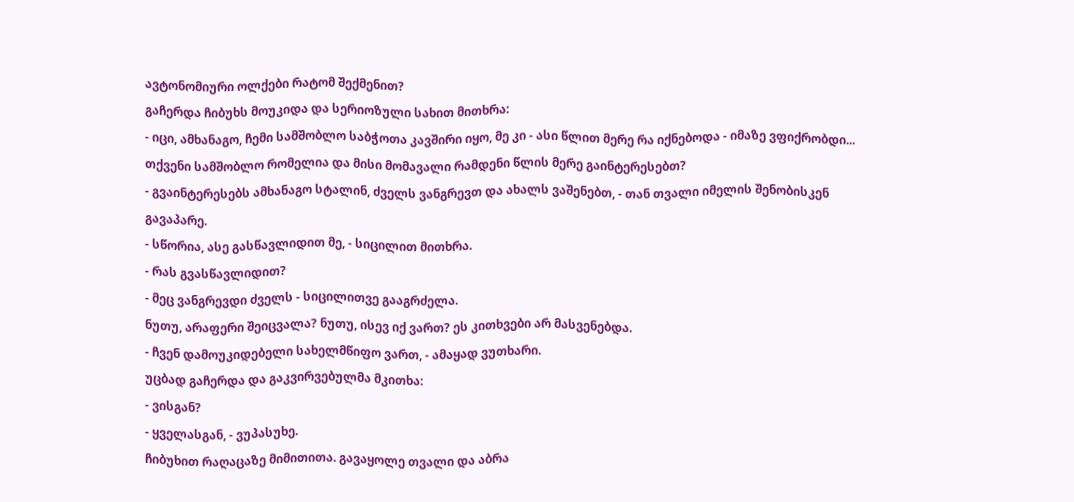ავტონომიური ოლქები რატომ შექმენით?
გაჩერდა ჩიბუხს მოუკიდა და სერიოზული სახით მითხრა:
- იცი, ამხანაგო, ჩემი სამშობლო საბჭოთა კავშირი იყო, მე კი - ასი წლით მერე რა იქნებოდა - იმაზე ვფიქრობდი... თქვენი სამშობლო რომელია და მისი მომავალი რამდენი წლის მერე გაინტერესებთ?
- გვაინტერესებს ამხანაგო სტალინ, ძველს ვანგრევთ და ახალს ვაშენებთ, - თან თვალი იმელის შენობისკენ გავაპარე.
- სწორია, ასე გასწავლიდით მე, - სიცილით მითხრა.
- რას გვასწავლიდით?
- მეც ვანგრევდი ძველს - სიცილითვე გააგრძელა.
ნუთუ, არაფერი შეიცვალა? ნუთუ, ისევ იქ ვართ? ეს კითხვები არ მასვენებდა.
- ჩვენ დამოუკიდებელი სახელმწიფო ვართ, - ამაყად ვუთხარი.
უცბად გაჩერდა და გაკვირვებულმა მკითხა:
- ვისგან?
- ყველასგან, - ვუპასუხე.
ჩიბუხით რაღაცაზე მიმითითა. გავაყოლე თვალი და აბრა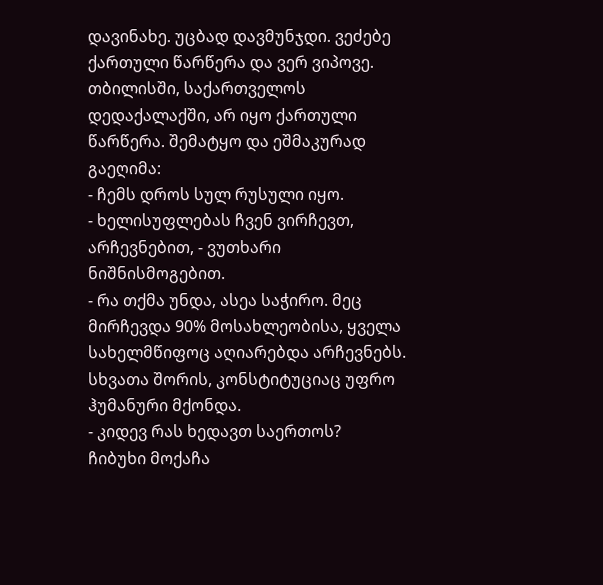დავინახე. უცბად დავმუნჯდი. ვეძებე ქართული წარწერა და ვერ ვიპოვე. თბილისში, საქართველოს დედაქალაქში, არ იყო ქართული წარწერა. შემატყო და ეშმაკურად გაეღიმა:
- ჩემს დროს სულ რუსული იყო.
- ხელისუფლებას ჩვენ ვირჩევთ, არჩევნებით, - ვუთხარი ნიშნისმოგებით.
- რა თქმა უნდა, ასეა საჭირო. მეც მირჩევდა 90% მოსახლეობისა, ყველა სახელმწიფოც აღიარებდა არჩევნებს. სხვათა შორის, კონსტიტუციაც უფრო ჰუმანური მქონდა.
- კიდევ რას ხედავთ საერთოს?
ჩიბუხი მოქაჩა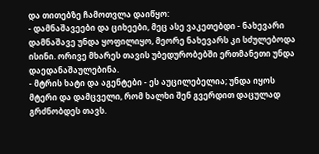და თითებზე ჩამოთვლა დაიწყო:
- დამნაშავეები და ციხეები, მეც ასე ვაკეთებდი - ნახევარი დამნაშავე უნდა ყოფილიყო, მეორე ნახევარს კი სძულებოდა ისინი. ორივე მხარეს თავის უბედურობებში ერთმანეთი უნდა დაედანაშაულებინა.
- მტრის ხატი და აგენტები - ეს აუცილებელია; უნდა იყოს მტერი და დამცველი, რომ ხალხი შენ გვერდით დაცულად გრძნობდეს თავს.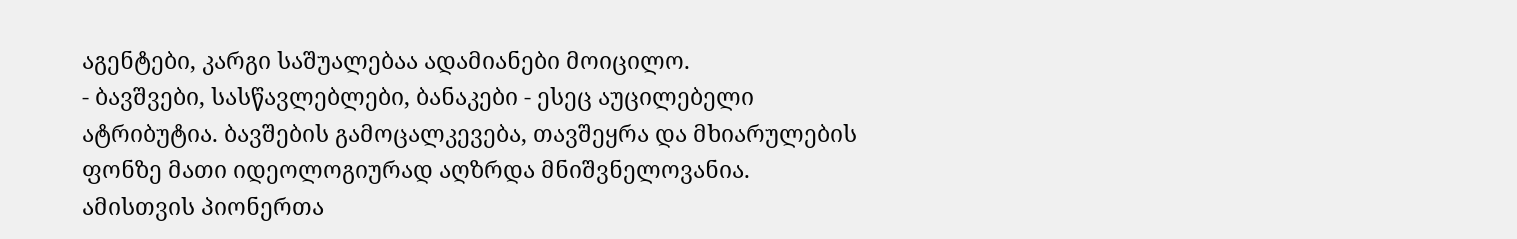აგენტები, კარგი საშუალებაა ადამიანები მოიცილო.
- ბავშვები, სასწავლებლები, ბანაკები - ესეც აუცილებელი ატრიბუტია. ბავშების გამოცალკევება, თავშეყრა და მხიარულების ფონზე მათი იდეოლოგიურად აღზრდა მნიშვნელოვანია. ამისთვის პიონერთა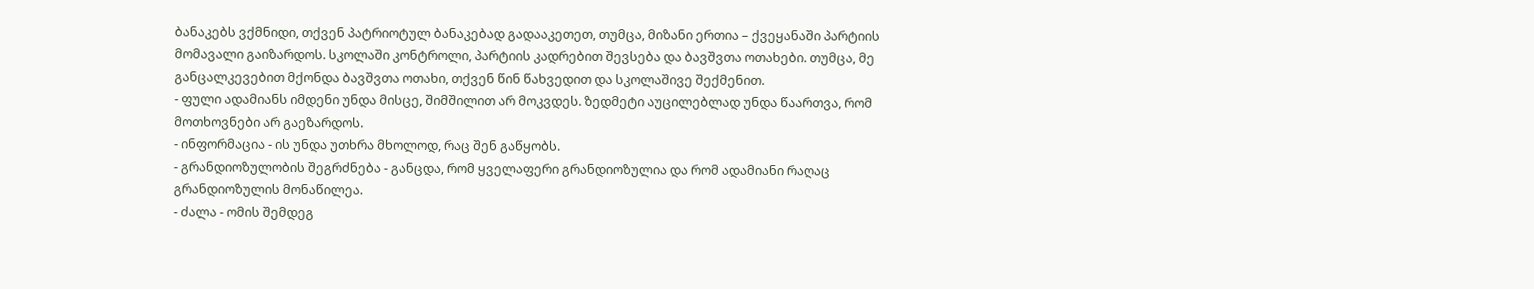ბანაკებს ვქმნიდი, თქვენ პატრიოტულ ბანაკებად გადააკეთეთ, თუმცა, მიზანი ერთია – ქვეყანაში პარტიის მომავალი გაიზარდოს. სკოლაში კონტროლი, პარტიის კადრებით შევსება და ბავშვთა ოთახები. თუმცა, მე განცალკევებით მქონდა ბავშვთა ოთახი, თქვენ წინ წახვედით და სკოლაშივე შექმენით.
- ფული ადამიანს იმდენი უნდა მისცე, შიმშილით არ მოკვდეს. ზედმეტი აუცილებლად უნდა წაართვა, რომ მოთხოვნები არ გაეზარდოს.
- ინფორმაცია - ის უნდა უთხრა მხოლოდ, რაც შენ გაწყობს.
- გრანდიოზულობის შეგრძნება - განცდა, რომ ყველაფერი გრანდიოზულია და რომ ადამიანი რაღაც გრანდიოზულის მონაწილეა.
- ძალა - ომის შემდეგ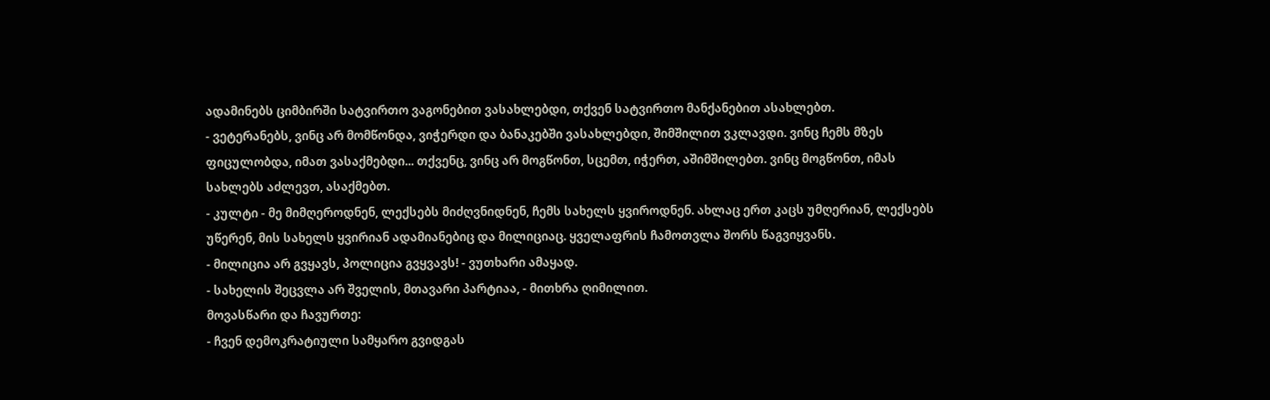ადამინებს ციმბირში სატვირთო ვაგონებით ვასახლებდი, თქვენ სატვირთო მანქანებით ასახლებთ.
- ვეტერანებს, ვინც არ მომწონდა, ვიჭერდი და ბანაკებში ვასახლებდი, შიმშილით ვკლავდი. ვინც ჩემს მზეს ფიცულობდა, იმათ ვასაქმებდი... თქვენც, ვინც არ მოგწონთ, სცემთ, იჭერთ, აშიმშილებთ. ვინც მოგწონთ, იმას სახლებს აძლევთ, ასაქმებთ.
- კულტი - მე მიმღეროდნენ, ლექსებს მიძღვნიდნენ, ჩემს სახელს ყვიროდნენ. ახლაც ერთ კაცს უმღერიან, ლექსებს უწერენ, მის სახელს ყვირიან ადამიანებიც და მილიციაც. ყველაფრის ჩამოთვლა შორს წაგვიყვანს.
- მილიცია არ გვყავს, პოლიცია გვყვავს! - ვუთხარი ამაყად.
- სახელის შეცვლა არ შველის, მთავარი პარტიაა, - მითხრა ღიმილით.
მოვასწარი და ჩავურთე:
- ჩვენ დემოკრატიული სამყარო გვიდგას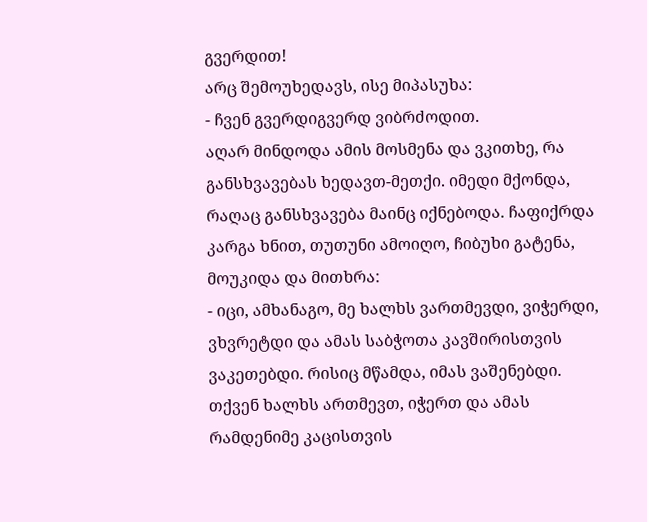გვერდით!
არც შემოუხედავს, ისე მიპასუხა:
- ჩვენ გვერდიგვერდ ვიბრძოდით.
აღარ მინდოდა ამის მოსმენა და ვკითხე, რა განსხვავებას ხედავთ-მეთქი. იმედი მქონდა, რაღაც განსხვავება მაინც იქნებოდა. ჩაფიქრდა კარგა ხნით, თუთუნი ამოიღო, ჩიბუხი გატენა, მოუკიდა და მითხრა:
- იცი, ამხანაგო, მე ხალხს ვართმევდი, ვიჭერდი, ვხვრეტდი და ამას საბჭოთა კავშირისთვის ვაკეთებდი. რისიც მწამდა, იმას ვაშენებდი. თქვენ ხალხს ართმევთ, იჭერთ და ამას რამდენიმე კაცისთვის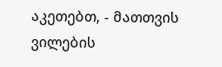აკეთებთ, - მათთვის ვილების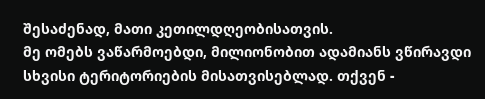შესაძენად, მათი კეთილდღეობისათვის.
მე ომებს ვაწარმოებდი, მილიონობით ადამიანს ვწირავდი სხვისი ტერიტორიების მისათვისებლად. თქვენ -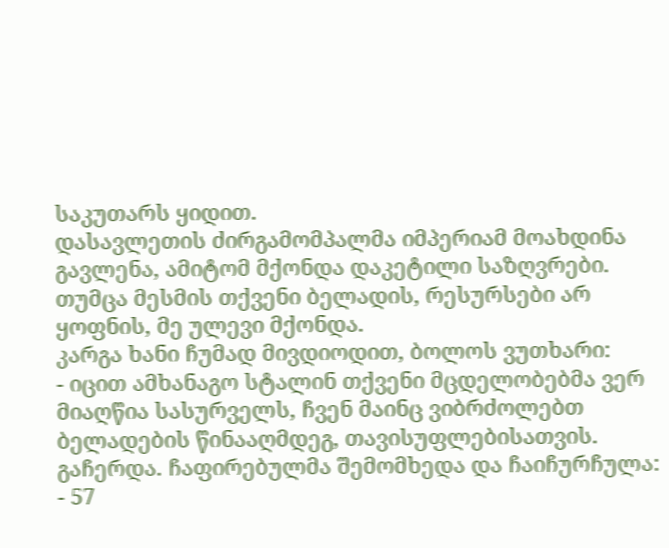საკუთარს ყიდით.
დასავლეთის ძირგამომპალმა იმპერიამ მოახდინა გავლენა, ამიტომ მქონდა დაკეტილი საზღვრები. თუმცა მესმის თქვენი ბელადის, რესურსები არ ყოფნის, მე ულევი მქონდა.
კარგა ხანი ჩუმად მივდიოდით, ბოლოს ვუთხარი:
- იცით ამხანაგო სტალინ თქვენი მცდელობებმა ვერ მიაღწია სასურველს, ჩვენ მაინც ვიბრძოლებთ ბელადების წინააღმდეგ, თავისუფლებისათვის.
გაჩერდა. ჩაფირებულმა შემომხედა და ჩაიჩურჩულა:
- 57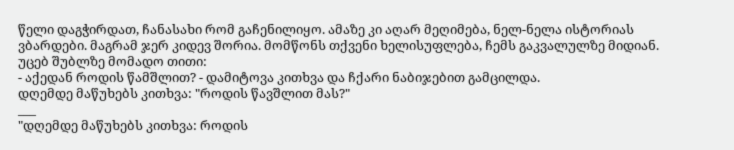წელი დაგჭირდათ, ჩანასახი რომ გაჩენილიყო. ამაზე კი აღარ მეღიმება, ნელ-ნელა ისტორიას ვბარდები. მაგრამ ჯერ კიდევ შორია. მომწონს თქვენი ხელისუფლება, ჩემს გაკვალულზე მიდიან.
უცებ შუბლზე მომადო თითი:
- აქედან როდის წამშლით? - დამიტოვა კითხვა და ჩქარი ნაბიჯებით გამცილდა.
დღემდე მაწუხებს კითხვა: "როდის წავშლით მას?"
___
"დღემდე მაწუხებს კითხვა: როდის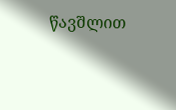წავშლით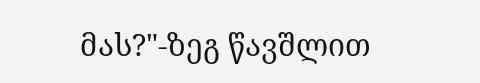მას?"-ზეგ წავშლით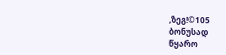,ზეგ!©105
ბონუსად
წყარო